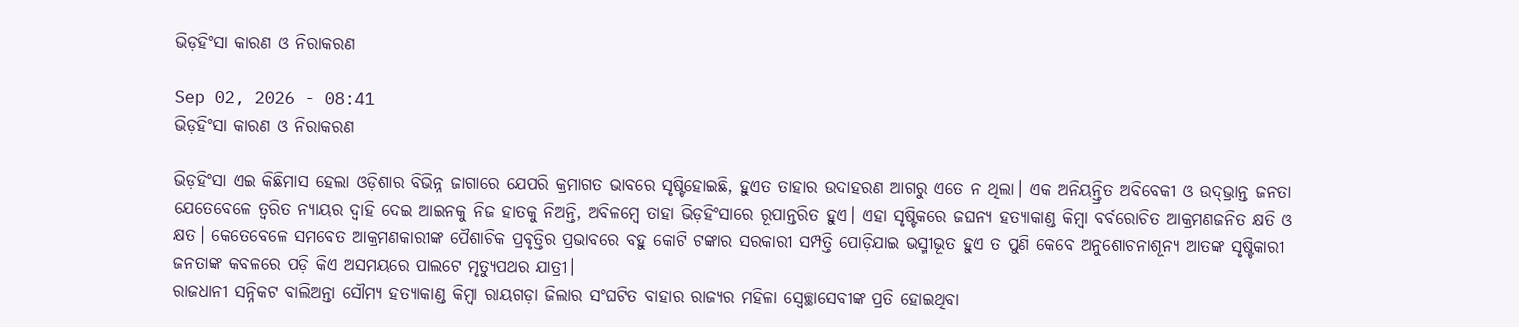ଭିଡ଼ହିଂସା କାରଣ ଓ ନିରାକରଣ

Sep 02, 2026 - 08:41
ଭିଡ଼ହିଂସା କାରଣ ଓ ନିରାକରଣ

ଭିଡ଼ହିଂସା ଏଇ କିଛିମାସ ହେଲା ଓଡ଼ିଶାର ବିଭିନ୍ନ ଜାଗାରେ ଯେପରି କ୍ରମାଗତ ଭାବରେ ସୃଷ୍ଟିହୋଇଛି, ହୁଏତ ତାହାର ଉଦାହରଣ ଆଗରୁ ଏତେ ନ ଥିଲା। ଏକ ଅନିୟନ୍ତ୍ରିତ ଅବିବେକୀ ଓ ଉଦ୍‌ଭ୍ରାନ୍ତ ଜନତା ଯେତେବେଳେ ତ୍ୱରିତ ନ୍ୟାୟର ଦ୍ୱାହି ଦେଇ ଆଇନକୁ ନିଜ ହାତକୁ ନିଅନ୍ତି, ଅବିଳମ୍ବେ ତାହା ଭିଡ଼ହିଂସାରେ ରୂପାନ୍ତରିତ ହୁଏ। ଏହା ସୃଷ୍ଟିକରେ ଜଘନ୍ୟ ହତ୍ୟାକାଣ୍ଡ କିମ୍ବା ବର୍ବରୋଚିତ ଆକ୍ରମଣଜନିତ କ୍ଷତି ଓ କ୍ଷତ। କେତେବେଳେ ସମବେତ ଆକ୍ରମଣକାରୀଙ୍କ ପୈଶାଚିକ ପ୍ରବୃତ୍ତିର ପ୍ରଭାବରେ ବହୁ କୋଟି ଟଙ୍କାର ସରକାରୀ ସମ୍ପତ୍ତି ପୋଡ଼ିଯାଇ ଭସ୍ମୀଭୂତ ହୁଏ ତ ପୁଣି କେବେ ଅନୁଶୋଚନାଶୂନ୍ୟ ଆତଙ୍କ ସୃଷ୍ଟିକାରୀ ଜନତାଙ୍କ କବଳରେ ପଡ଼ି କିଏ ଅସମୟରେ ପାଲଟେ ମୃତ୍ୟୁପଥର ଯାତ୍ରୀ।
ରାଜଧାନୀ ସନ୍ନିକଟ ବାଲିଅନ୍ତା ସୌମ୍ୟ ହତ୍ୟାକାଣ୍ଡ କିମ୍ବା ରାୟଗଡ଼ା ଜିଲାର ସଂଘଟିତ ବାହାର ରାଜ୍ୟର ମହିଳା ସ୍ବେଚ୍ଛାସେବୀଙ୍କ ପ୍ରତି ହୋଇଥିବା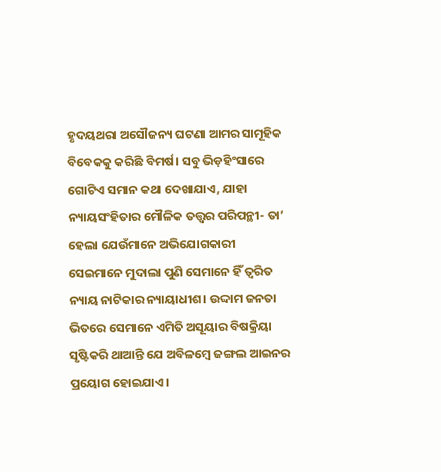ହୃଦୟଥରା ଅସୌଜନ୍ୟ ଘଟଣା ଆମର ସାମୂହିକ ବିବେକକୁ କରିଛି ବିମର୍ଷ। ସବୁ ଭିଡ଼ହିଂସାରେ ଗୋଟିଏ ସମାନ କଥା ଦେଖାଯାଏ, ଯାହା ନ୍ୟାୟସଂହିତାର ମୌଳିକ ତତ୍ତ୍ୱର ପରିପନ୍ଥୀ- ତା’ ହେଲା ଯେଉଁମାନେ ଅଭିଯୋଗକାରୀ ସେଇମାନେ ମୁଦାଲା ପୁଣି ସେମାନେ ହିଁ ତ୍ୱରିତ ନ୍ୟାୟ ନାଟିକାର ନ୍ୟାୟାଧୀଶ। ଉଦ୍ଦାମ ଜନତା ଭିତରେ ସେମାନେ ଏମିତି ଅସୂୟାର ବିଷକ୍ରିୟା ସୃଷ୍ଟିକରି ଥାଆନ୍ତି ଯେ ଅବିଳମ୍ବେ ଜଙ୍ଗଲ ଆଇନର ପ୍ରୟୋଗ ହୋଇଯାଏ।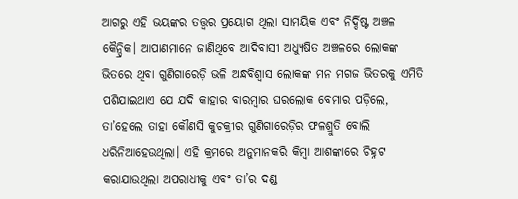ଆଗରୁ ଏହି ଭୟଙ୍କର ତତ୍ତ୍ୱର ପ୍ରୟୋଗ ଥିଲା ସାମୟିକ ଏବଂ ନିର୍ଦ୍ଦିଷ୍ଟ ଅଞ୍ଚଳ କୈନ୍ଦ୍ରିକ। ଆପାଣମାନେ ଜାଣିଥିବେ ଆଦିବାସୀ ଅଧ୍ୟୁଷିତ ଅଞ୍ଚଳରେ ଲୋକଙ୍କ ଭିତରେ ଥିବା ଗୁଣିଗାରେଡ଼ି ଭଳି ଅନ୍ଧବିଶ୍ୱାସ ଲୋକଙ୍କ ମନ ମଗଜ ଭିତରକୁ ଏମିତି ପଶିଯାଇଥାଏ ଯେ ଯଦି କାହାର ବାରମ୍ବାର ଘରଲୋକ ବେମାର ପଡ଼ିଲେ, ତା’ହେଲେ ତାହା କୌଣସି କୁଚକ୍ରୀର ଗୁଣିଗାରେଡ଼ିର ଫଳଶ୍ରୁତି ବୋଲି ଧରିନିଆହେଉଥିଲା। ଏହି କ୍ରମରେ ଅନୁମାନକରି କିମ୍ବା ଆଶଙ୍କାରେ ଚିହ୍ନଟ କରାଯାଉଥିଲା ଅପରାଧୀକୁ ଏବଂ ତା’ର ଦଣ୍ଡ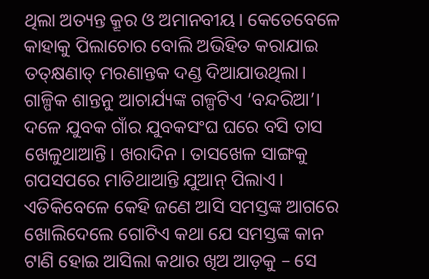ଥିଲା ଅତ୍ୟନ୍ତ କ୍ରୂର ଓ ଅମାନବୀୟ। କେତେବେଳେ କାହାକୁ ପିଲାଚୋର ବୋଲି ଅଭିହିତ କରାଯାଇ ତତ୍‌କ୍ଷଣାତ୍‌ ମରଣାନ୍ତକ ଦଣ୍ଡ ଦିଆଯାଉଥିଲା। ଗାଳ୍ପିକ ଶାନ୍ତନୁ ଆଚାର୍ଯ୍ୟଙ୍କ ଗଳ୍ପଟିଏ ‘ବନ୍ଦରିଆ’। ଦଳେ ଯୁବକ ଗାଁର ଯୁବକସଂଘ ଘରେ ବସି ତାସ ଖେଳୁଥାଆନ୍ତି। ଖରାଦିନ। ତାସଖେଳ ସାଙ୍ଗକୁ ଗପସପରେ ମାତିଥାଆନ୍ତି ଯୁଆନ୍‌ ପିଲାଏ। ଏତିକିବେଳେ କେହି ଜଣେ ଆସି ସମସ୍ତଙ୍କ ଆଗରେ ଖୋଲିଦେଲେ ଗୋଟିଏ କଥା ଯେ ସମସ୍ତଙ୍କ କାନ ଟାଣି ହୋଇ ଆସିଲା କଥାର ଖିଅ ଆଡ଼କୁ – ସେ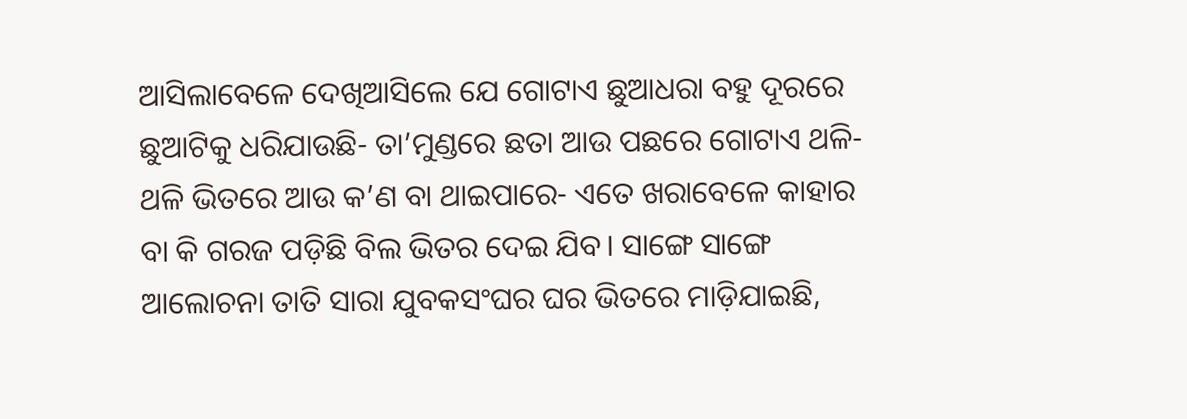ଆସିଲାବେଳେ ଦେଖିଆସିଲେ ଯେ ଗୋଟାଏ ଛୁଆଧରା ବହୁ ଦୂରରେ ଛୁଆଟିକୁ ଧରିଯାଉଛି- ତା’ମୁଣ୍ଡରେ ଛତା ଆଉ ପଛରେ ଗୋଟାଏ ଥଳି- ଥଳି ଭିତରେ ଆଉ କ’ଣ ବା ଥାଇପାରେ- ଏତେ ଖରାବେଳେ କାହାର ବା କି ଗରଜ ପଡ଼ିଛି ବିଲ ଭିତର ଦେଇ ଯିବ। ସାଙ୍ଗେ ସାଙ୍ଗେ ଆଲୋଚନା ତାତି ସାରା ଯୁବକସଂଘର ଘର ଭିତରେ ମାଡ଼ିଯାଇଛି,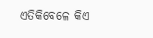ଏତିକିବେଳେ କିଏ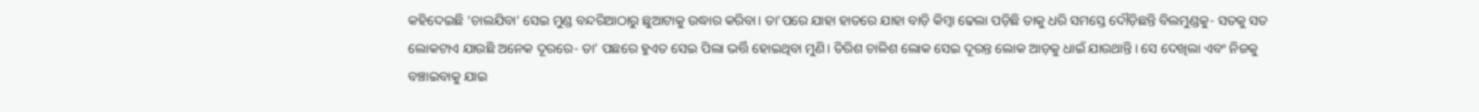କହିଦେଇଛି ‘ଚାଲଯିବା’ ସେଇ ମୁଣ୍ଡ ବନ୍ଦରିଆଠାରୁ ଛୁଆଟାକୁ ଉଦ୍ଧାର କରିବା। ତା’ପରେ ଯାହା ହାତରେ ଯାହା ବାଡ଼ି କିମ୍ବା ଢେଲା ପଡ଼ିଛି ତାକୁ ଧରି ସମସ୍ତେ ଦୌଡ଼ିଛନ୍ତି ବିଲମୁଣ୍ଡକୁ- ସତକୁ ସତ ଲୋକଟାଏ ଯାଉଛି ଅନେକ ଦୂରରେ- ତା’ ପଛରେ ହୁଏତ ସେଇ ପିଲା ଭର୍ତ୍ତି ହୋଇଥିବା ମୁଣି। ତିରିଶ ଚାଳିଶ ଲୋକ ସେଇ ଦୂରନ୍ତ ଲୋକ ଆଡ଼କୁ ଧାଇଁ ଯାଉଥାନ୍ତି। ସେ ଦେଖିଲା ଏବଂ ନିଜକୁ ବଞ୍ଚାଇବାକୁ ଯାଇ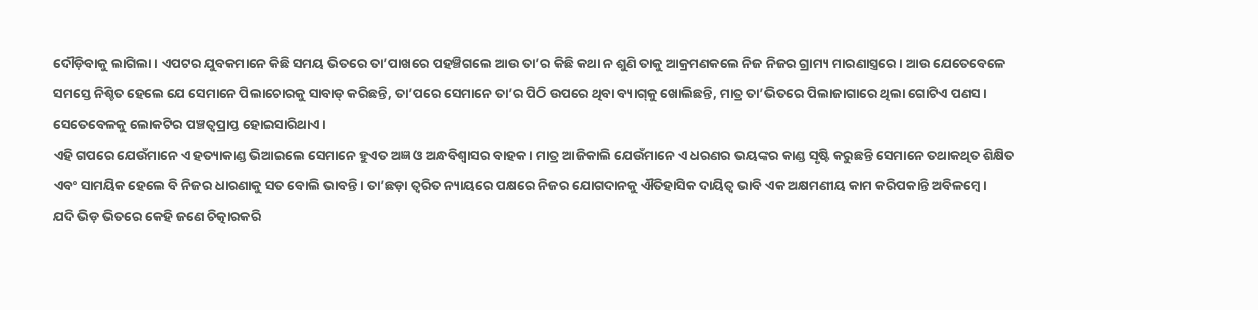ଦୌଡ଼ିବାକୁ ଲାଗିଲା। ଏପଟର ଯୁବକମାନେ କିଛି ସମୟ ଭିତରେ ତା’ପାଖରେ ପହଞ୍ଚିଗଲେ ଆଉ ତା’ର କିଛି କଥା ନ ଶୁଣି ତାକୁ ଆକ୍ରମଣକଲେ ନିଜ ନିଜର ଗ୍ରାମ୍ୟ ମାରଣାସ୍ତ୍ରରେ। ଆଉ ଯେତେବେଳେ ସମସ୍ତେ ନିଶ୍ଚିତ ହେଲେ ଯେ ସେମାନେ ପିଲାଚୋରକୁ ସାବାଡ୍‌ କରିଛନ୍ତି, ତା’ପରେ ସେମାନେ ତା’ର ପିଠି ଉପରେ ଥିବା ବ୍ୟାଗ୍‌କୁ ଖୋଲିଛନ୍ତି, ମାତ୍ର ତା’ଭିତରେ ପିଲାଜାଗାରେ ଥିଲା ଗୋଟିଏ ପଣସ। ସେତେବେଳକୁ ଲୋକଟିର ପଞ୍ଚତ୍ୱପ୍ରାପ୍ତ ହୋଇସାରିଥାଏ।
ଏହି ଗପରେ ଯେଉଁମାନେ ଏ ହତ୍ୟାକାଣ୍ଡ ଭିଆଇଲେ ସେମାନେ ହୁଏତ ଅଜ୍ଞ ଓ ଅନ୍ଧବିଶ୍ୱାସର ବାହକ। ମାତ୍ର ଆଜିକାଲି ଯେଉଁମାନେ ଏ ଧରଣର ଭୟଙ୍କର କାଣ୍ଡ ସୃଷ୍ଟି କରୁଛନ୍ତି ସେମାନେ ତଥାକଥିତ ଶିକ୍ଷିତ ଏବଂ ସାମୟିକ ହେଲେ ବି ନିଜର ଧାରଣାକୁ ସତ ବୋଲି ଭାବନ୍ତି। ତା’ଛଡ଼ା ତ୍ୱରିତ ନ୍ୟାୟରେ ପକ୍ଷରେ ନିଜର ଯୋଗଦାନକୁ ଐତିହାସିକ ଦାୟିତ୍ୱ ଭାବି ଏକ ଅକ୍ଷମଣୀୟ କାମ କରିପକାନ୍ତି ଅବିଳମ୍ବେ।
ଯଦି ଭିଡ଼ ଭିତରେ କେହି ଜଣେ ଚିତ୍କାରକରି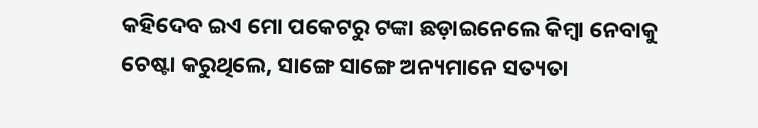କହିଦେବ ଇଏ ମୋ ପକେଟରୁ ଟଙ୍କା ଛଡ଼ାଇନେଲେ କିମ୍ବା ନେବାକୁ ଚେଷ୍ଟା କରୁଥିଲେ, ସାଙ୍ଗେ ସାଙ୍ଗେ ଅନ୍ୟମାନେ ସତ୍ୟତା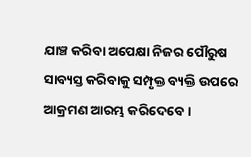ଯାଞ୍ଚ କରିବା ଅପେକ୍ଷା ନିଜର ପୌରୁଷ ସାବ୍ୟସ୍ତ କରିବାକୁ ସମ୍ପୃକ୍ତ ବ୍ୟକ୍ତି ଉପରେ ଆକ୍ରମଣ ଆରମ୍ଭ କରିଦେବେ।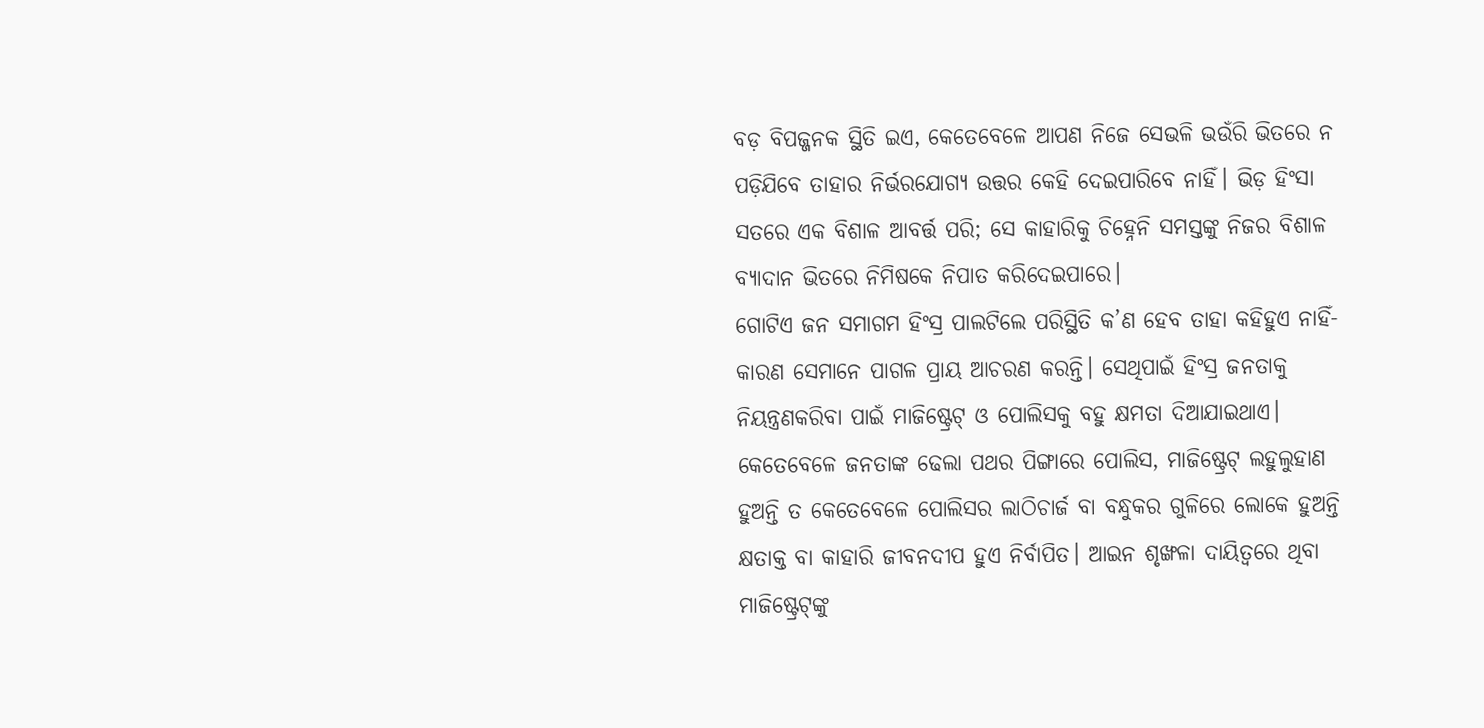ବଡ଼ ବିପଜ୍ଜନକ ସ୍ଥିତି ଇଏ, କେତେବେଳେ ଆପଣ ନିଜେ ସେଭଳି ଭଉଁରି ଭିତରେ ନ ପଡ଼ିଯିବେ ତାହାର ନିର୍ଭରଯୋଗ୍ୟ ଉତ୍ତର କେହି ଦେଇପାରିବେ ନାହିଁ। ଭିଡ଼ ହିଂସା ସତରେ ଏକ ବିଶାଳ ଆବର୍ତ୍ତ ପରି; ସେ କାହାରିକୁ ଚିହ୍ନେନି ସମସ୍ତଙ୍କୁ ନିଜର ବିଶାଳ ବ୍ୟାଦାନ ଭିତରେ ନିମିଷକେ ନିପାତ କରିଦେଇପାରେ।
ଗୋଟିଏ ଜନ ସମାଗମ ହିଂସ୍ର ପାଲଟିଲେ ପରିସ୍ଥିତି କ’ଣ ହେବ ତାହା କହିହୁଏ ନାହିଁ- କାରଣ ସେମାନେ ପାଗଳ ପ୍ରାୟ ଆଚରଣ କରନ୍ତି। ସେଥିପାଇଁ ହିଂସ୍ର ଜନତାକୁ ନିୟନ୍ତ୍ରଣକରିବା ପାଇଁ ମାଜିଷ୍ଟ୍ରେଟ୍‌ ଓ ପୋଲିସକୁ ବହୁ କ୍ଷମତା ଦିଆଯାଇଥାଏ। କେତେବେଳେ ଜନତାଙ୍କ ଢେଲା ପଥର ପିଙ୍ଗାରେ ପୋଲିସ, ମାଜିଷ୍ଟ୍ରେଟ୍‌ ଲହୁଲୁହାଣ ହୁଅନ୍ତି ତ କେତେବେଳେ ପୋଲିସର ଲାଠିଚାର୍ଜ ବା ବନ୍ଧୁକର ଗୁଳିରେ ଲୋକେ ହୁଅନ୍ତି କ୍ଷତାକ୍ତ ବା କାହାରି ଜୀବନଦୀପ ହୁଏ ନିର୍ବାପିତ। ଆଇନ ଶୃଙ୍ଖଳା ଦାୟିତ୍ୱରେ ଥିବା ମାଜିଷ୍ଟ୍ରେଟ୍‌ଙ୍କୁ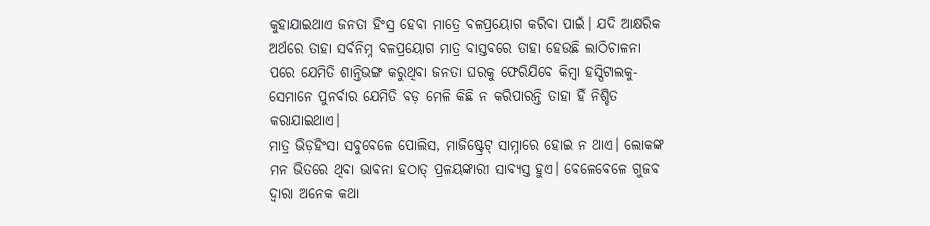କୁହାଯାଇଥାଏ ଜନତା ହିଂସ୍ର ହେବା ମାତ୍ରେ ବଳପ୍ରୟୋଗ କରିବା ପାଇଁ। ଯଦି ଆକ୍ଷରିକ ଅର୍ଥରେ ତାହା ସର୍ବନିମ୍ନ ବଳପ୍ରୟୋଗ ମାତ୍ର ବାସ୍ତବରେ ତାହା ହେଉଛି ଲାଠିଚାଳନା ପରେ ଯେମିତି ଶାନ୍ତିଭଙ୍ଗ କରୁଥିବା ଜନତା ଘରକୁ ଫେରିଯିବେ କିମ୍ବା ହସ୍ପିଟାଲକୁ- ସେମାନେ ପୁନର୍ବାର ଯେମିତି ବଡ଼ ମେଳି କିଛି ନ କରିପାରନ୍ତି ତାହା ହିଁ ନିଶ୍ଚିତ କରାଯାଇଥାଏ।
ମାତ୍ର ଭିଡ଼ହିଂସା ସବୁବେଳେ ପୋଲିସ, ମାଜିଷ୍ଟ୍ରେଟ୍‌ ସାମ୍ନାରେ ହୋଇ ନ ଥାଏ। ଲୋକଙ୍କ ମନ ଭିତରେ ଥିବା ଭାବନା ହଠାତ୍‌ ପ୍ରଳୟଙ୍କାରୀ ସାବ୍ୟସ୍ତ ହୁଏ। ବେଳେବେଳେ ଗୁଜବ ଦ୍ୱାରା ଅନେକ କଥା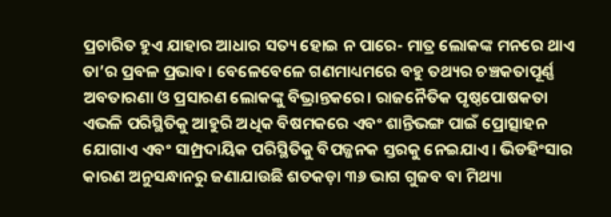ପ୍ରଚାରିତ ହୁଏ ଯାହାର ଆଧାର ସତ୍ୟ ହୋଇ ନ ପାରେ- ମାତ୍ର ଲୋକଙ୍କ ମନରେ ଥାଏ ତା’ର ପ୍ରବଳ ପ୍ରଭାବ। ବେଳେବେଳେ ଗଣମାଧ୍ୟମରେ ବହୁ ତଥ୍ୟର ଚଞ୍ଚକତାପୂର୍ଣ୍ଣ ଅବତାରଣା ଓ ପ୍ରସାରଣ ଲୋକଙ୍କୁ ବିଭ୍ରାନ୍ତକରେ। ରାଜନୈତିକ ପୃଷ୍ଠପୋଷକତା ଏଭଳି ପରିସ୍ଥିତିକୁ ଆହୁରି ଅଧିକ ବିଷମକରେ ଏବଂ ଶାନ୍ତିଭଙ୍ଗ ପାଇଁ ପ୍ରୋତ୍ସାହନ ଯୋଗାଏ ଏବଂ ସାମ୍ପ୍ରଦାୟିକ ପରିସ୍ଥିତିକୁ ବିପଜ୍ଜନକ ସ୍ତରକୁ ନେଇଯାଏ। ଭିଡହିଂସାର କାରଣ ଅନୁସନ୍ଧାନରୁ ଜଣାଯାଉଛି ଶତକଡ଼ା ୩୬ ଭାଗ ଗୁଜବ ବା ମିଥ୍ୟା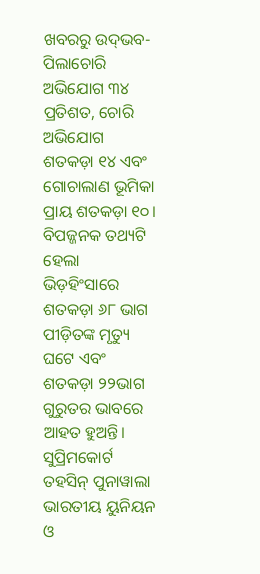ଖବରରୁ ଉଦ୍‌ଭବ- ପିଲାଚୋରି ଅଭିଯୋଗ ୩୪ ପ୍ରତିଶତ, ଚୋରି ଅଭିଯୋଗ ଶତକଡ଼ା ୧୪ ଏବଂ ଗୋଚାଲାଣ ଭୂମିକା ପ୍ରାୟ ଶତକଡ଼ା ୧୦। ବିପଜ୍ଜନକ ତଥ୍ୟଟି ହେଲା ଭିଡ଼ହିଂସାରେ ଶତକଡ଼ା ୬୮ ଭାଗ ପୀଡ଼ିତଙ୍କ ମୃତ୍ୟୁ ଘଟେ ଏବଂ ଶତକଡ଼ା ୨୨ଭାଗ ଗୁରୁତର ଭାବରେ ଆହତ ହୁଅନ୍ତି।
ସୁପ୍ରିମକୋର୍ଟ ତହସିନ୍‌ ପୁନାୱାଲା ଭାରତୀୟ ୟୁନିୟନ ଓ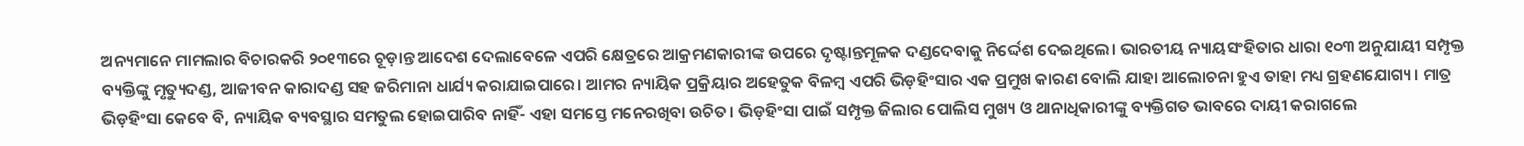ଅନ୍ୟମାନେ ମାମଲାର ବିଚାରକରି ୨୦୧୩ରେ ଚୂଡ଼ାନ୍ତ ଆଦେଶ ଦେଲାବେଳେ ଏପରି କ୍ଷେତ୍ରରେ ଆକ୍ରମଣକାରୀଙ୍କ ଉପରେ ଦୃଷ୍ଟାନ୍ତମୂଳକ ଦଣ୍ଡଦେବାକୁ ନିର୍ଦ୍ଦେଶ ଦେଇଥିଲେ। ଭାରତୀୟ ନ୍ୟାୟସଂହିତାର ଧାରା ୧୦୩ ଅନୁଯାୟୀ ସମ୍ପୃକ୍ତ ବ୍ୟକ୍ତିଙ୍କୁ ମୃତ୍ୟୁଦଣ୍ଡ, ଆଜୀବନ କାରାଦଣ୍ଡ ସହ ଜରିମାନା ଧାର୍ଯ୍ୟ କରାଯାଇପାରେ। ଆମର ନ୍ୟାୟିକ ପ୍ରକ୍ରିୟାର ଅହେତୁକ ବିଳମ୍ବ ଏପରି ଭିଡ଼ହିଂସାର ଏକ ପ୍ରମୁଖ କାରଣ ବୋଲି ଯାହା ଆଲୋଚନା ହୁଏ ତାହା ମଧ୍ୟ ଗ୍ରହଣଯୋଗ୍ୟ। ମାତ୍ର ଭିଡ଼ହିଂସା କେବେ ବି, ନ୍ୟାୟିକ ବ୍ୟବସ୍ଥାର ସମତୁଲ ହୋଇପାରିବ ନାହିଁ- ଏହା ସମସ୍ତେ ମନେରଖିବା ଉଚିତ। ଭିଡ଼ହିଂସା ପାଇଁ ସମ୍ପୃକ୍ତ ଜିଲାର ପୋଲିସ ମୁଖ୍ୟ ଓ ଥାନାଧିକାରୀଙ୍କୁ ବ୍ୟକ୍ତିଗତ ଭାବରେ ଦାୟୀ କରାଗଲେ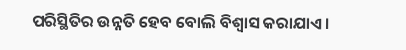ପରିସ୍ଥିତିର ଉନ୍ନତି ହେବ ବୋଲି ବିଶ୍ୱାସ କରାଯାଏ।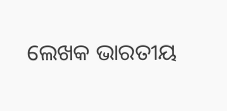ଲେଖକ ଭାରତୀୟ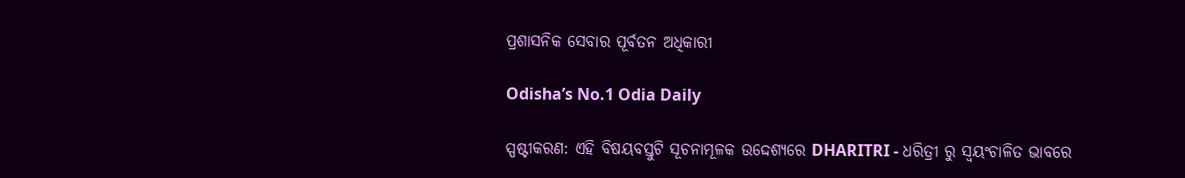ପ୍ରଶାସନିକ ସେବାର ପୂର୍ବତନ ଅଧିକାରୀ

Odisha’s No.1 Odia Daily

ସ୍ପଷ୍ଟୀକରଣ: ଏହି ବିଷୟବସ୍ତୁଟି ସୂଚନାମୂଳକ ଉଦ୍ଦେଶ୍ୟରେ DHARITRI - ଧରିତ୍ରୀ ରୁ ସ୍ୱୟଂଚାଳିତ ଭାବରେ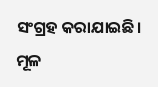ସଂଗ୍ରହ କରାଯାଇଛି। ମୂଳ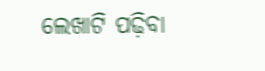ଲେଖାଟି ପଢ଼ିବା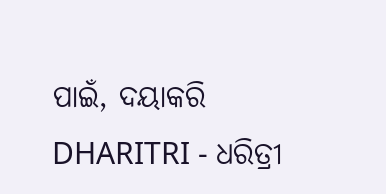ପାଇଁ, ଦୟାକରି DHARITRI - ଧରିତ୍ରୀ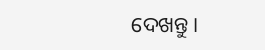ଦେଖନ୍ତୁ।